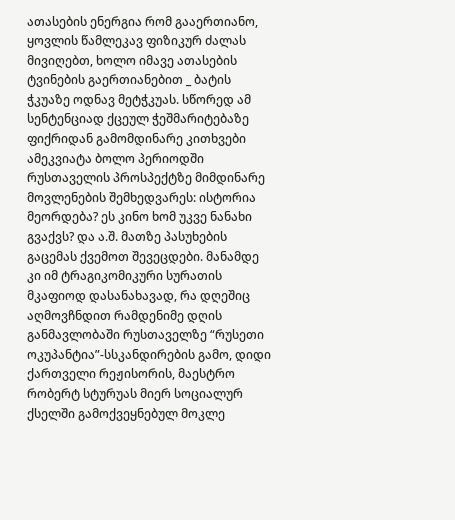ათასების ენერგია რომ გააერთიანო, ყოვლის წამლეკავ ფიზიკურ ძალას მივიღებთ, ხოლო იმავე ათასების ტვინების გაერთიანებით _ ბატის ჭკუაზე ოდნავ მეტჭკუას. სწორედ ამ სენტენციად ქცეულ ჭეშმარიტებაზე ფიქრიდან გამომდინარე კითხვები ამეკვიატა ბოლო პერიოდში რუსთაველის პროსპექტზე მიმდინარე მოვლენების შემხედვარეს: ისტორია მეორდება? ეს კინო ხომ უკვე ნანახი გვაქვს? და ა.შ. მათზე პასუხების გაცემას ქვემოთ შევეცდები. მანამდე კი იმ ტრაგიკომიკური სურათის მკაფიოდ დასანახავად, რა დღეშიც აღმოვჩნდით რამდენიმე დღის განმავლობაში რუსთაველზე “რუსეთი ოკუპანტია”-სსკანდირების გამო, დიდი ქართველი რეჟისორის, მაესტრო რობერტ სტურუას მიერ სოციალურ ქსელში გამოქვეყნებულ მოკლე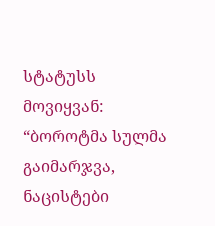სტატუსს მოვიყვან: “ბოროტმა სულმა გაიმარჯვა, ნაცისტები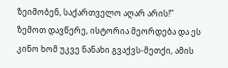ზეიმობენ, საქართველო აღარ არის!”
ზემოთ დავწერე, ისტორია მეორდება და ეს კინო ხომ უკვე ნანახი გვაქვს-მეთქი, ამის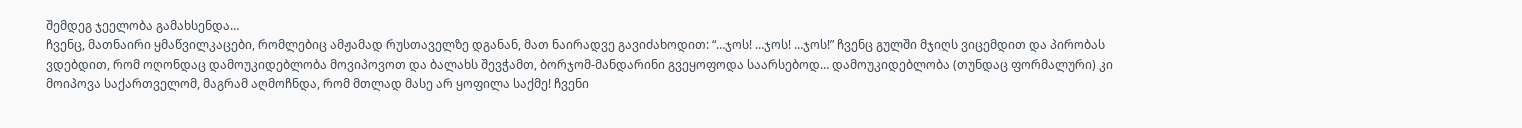შემდეგ ჯეელობა გამახსენდა…
ჩვენც, მათნაირი ყმაწვილკაცები, რომლებიც ამჟამად რუსთაველზე დგანან, მათ ნაირადვე გავიძახოდით: “…ჯოს! …ჯოს! …ჯოს!” ჩვენც გულში მჯიღს ვიცემდით და პირობას ვდებდით, რომ ოღონდაც დამოუკიდებლობა მოვიპოვოთ და ბალახს შევჭამთ, ბორჯომ-მანდარინი გვეყოფოდა საარსებოდ… დამოუკიდებლობა (თუნდაც ფორმალური) კი მოიპოვა საქართველომ, მაგრამ აღმოჩნდა, რომ მთლად მასე არ ყოფილა საქმე! ჩვენი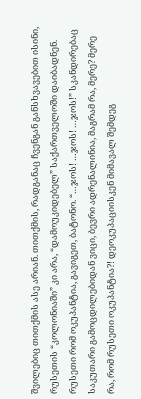შვილებიც თითქმის ასე არიან. თითქმის, რადგანაც ჩვენგან განსხვავებით ისინი, რუსეთის “კოლონიაში” კი არა, “დამოუკიდებელ” საქართველოში დაიბადნენ. რუსეთი რომ ოკუპანტია, გავიგეთ, ბატონო. “…ჯოს! …ჯოს! …ჯოს!” სკანდირებაც საკუთარი გამოცდილებიდან ვიცი, ბევრი ადრენალინია, მაგრამ რა, მერე? მერე რა, რომ რუსეთი ოკუპანტია?! დეოკუპაციისკენ მიმავალ შემდეგ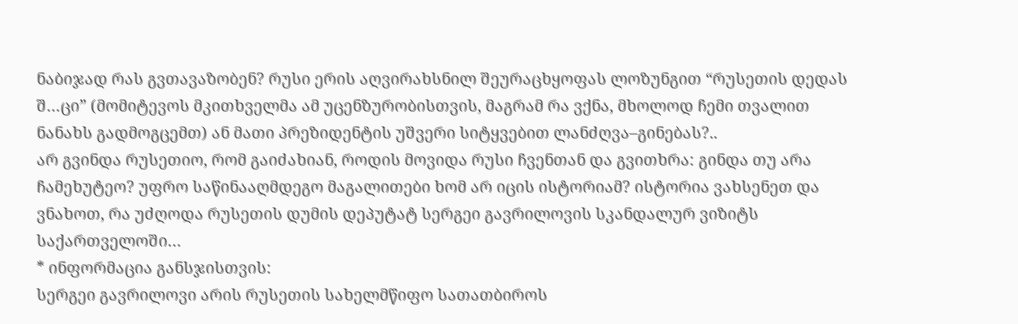ნაბიჯად რას გვთავაზობენ? რუსი ერის აღვირახსნილ შეურაცხყოფას ლოზუნგით “რუსეთის დედას შ…ცი” (მომიტევოს მკითხველმა ამ უცენზურობისთვის, მაგრამ რა ვქნა, მხოლოდ ჩემი თვალით ნანახს გადმოგცემთ) ან მათი პრეზიდენტის უშვერი სიტყვებით ლანძღვა–გინებას?..
არ გვინდა რუსეთიო, რომ გაიძახიან, როდის მოვიდა რუსი ჩვენთან და გვითხრა: გინდა თუ არა ჩამეხუტეო? უფრო საწინააღმდეგო მაგალითები ხომ არ იცის ისტორიამ? ისტორია ვახსენეთ და ვნახოთ, რა უძღოდა რუსეთის დუმის დეპუტატ სერგეი გავრილოვის სკანდალურ ვიზიტს საქართველოში…
* ინფორმაცია განსჯისთვის:
სერგეი გავრილოვი არის რუსეთის სახელმწიფო სათათბიროს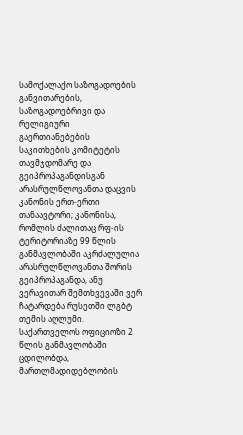სამოქალაქო საზოგადოების განვითარების, საზოგადოებრივი და რელიგიური გაერთიანებების საკითხების კომიტეტის თავმჯდომარე და გეიპროპაგანდისგან არასრულწლოვანთა დაცვის კანონის ერთ-ერთი თანაავტორი; კანონისა, რომლის ძალითაც რფ-ის ტერიტორიაზე 99 წლის განმავლობაში აკრძალულია არასრულწლოვანთა შორის გეიპროპაგანდა, ანუ ვერავითარ შემთხვევაში ვერ ჩატარდება რუსეთში ლგბტ თემის აღლუმი.
საქართველოს ოფიციოზი 2 წლის განმავლობაში ცდილობდა, მართლმადიდებლობის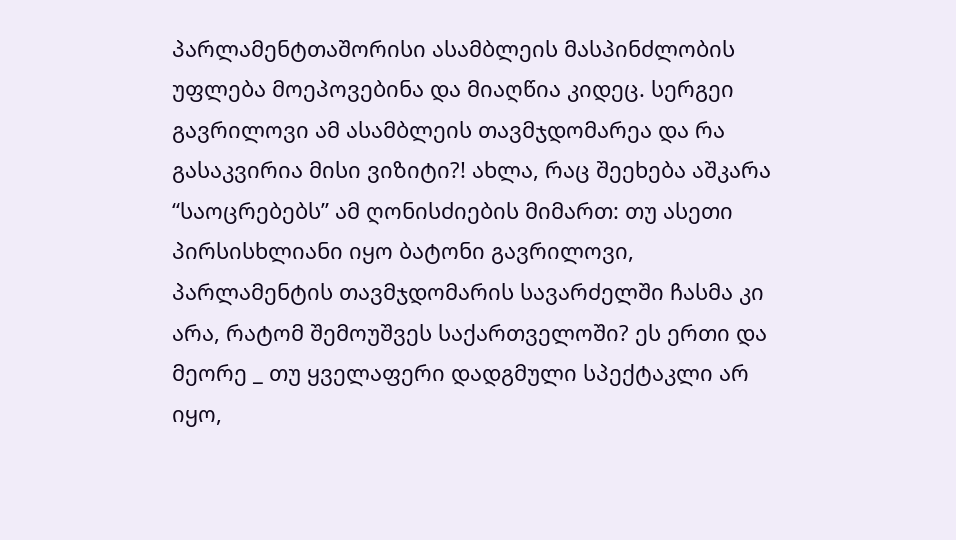პარლამენტთაშორისი ასამბლეის მასპინძლობის უფლება მოეპოვებინა და მიაღწია კიდეც. სერგეი გავრილოვი ამ ასამბლეის თავმჯდომარეა და რა გასაკვირია მისი ვიზიტი?! ახლა, რაც შეეხება აშკარა “საოცრებებს” ამ ღონისძიების მიმართ: თუ ასეთი პირსისხლიანი იყო ბატონი გავრილოვი, პარლამენტის თავმჯდომარის სავარძელში ჩასმა კი არა, რატომ შემოუშვეს საქართველოში? ეს ერთი და მეორე _ თუ ყველაფერი დადგმული სპექტაკლი არ იყო,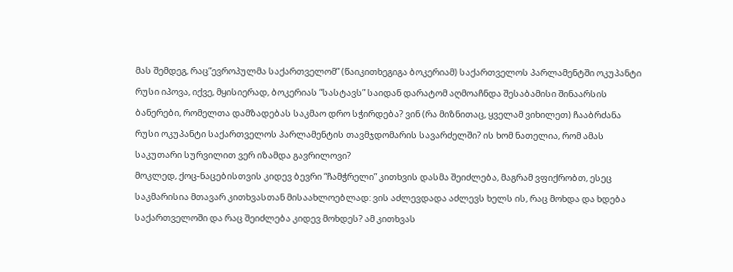მას შემდეგ, რაც“ევროპულმა საქართველომ” (წაიკითხეგიგა ბოკერიამ) საქართველოს პარლამენტში ოკუპანტი რუსი იპოვა, იქვე, მყისიერად, ბოკერიას “სასტავს” საიდან დარატომ აღმოაჩნდა შესაბამისი შინაარსის ბანერები, რომელთა დამზადებას საკმაო დრო სჭირდება? ვინ (რა მიზნითაც, ყველამ ვიხილეთ) ჩააბრძანა რუსი ოკუპანტი საქართველოს პარლამენტის თავმჯდომარის სავარძელში? ის ხომ ნათელია, რომ ამას საკუთარი სურვილით ვერ იზამდა გავრილოვი?
მოკლედ, ქოც-ნაცებისთვის კიდევ ბევრი “ჩამჭრელი” კითხვის დასმა შეიძლება, მაგრამ ვფიქრობთ, ესეც საკმარისია მთავარ კითხვასთან მისაახლოებლად: ვის აძლევდადა აძლევს ხელს ის, რაც მოხდა და ხდება საქართველოში და რაც შეიძლება კიდევ მოხდეს? ამ კითხვას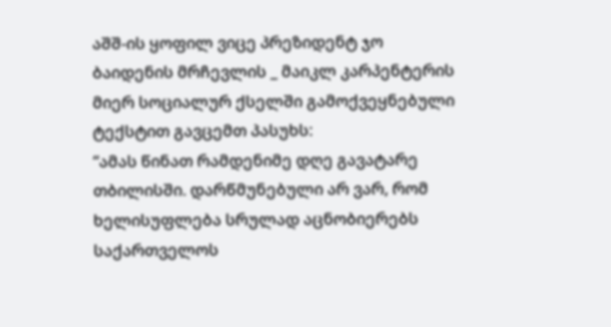აშშ-ის ყოფილ ვიცე პრეზიდენტ ჯო ბაიდენის მრჩევლის _ მაიკლ კარპენტერის მიერ სოციალურ ქსელში გამოქვეყნებული ტექსტით გავცემთ პასუხს:
“ამას წინათ რამდენიმე დღე გავატარე თბილისში. დარწმუნებული არ ვარ, რომ ხელისუფლება სრულად აცნობიერებს საქართველოს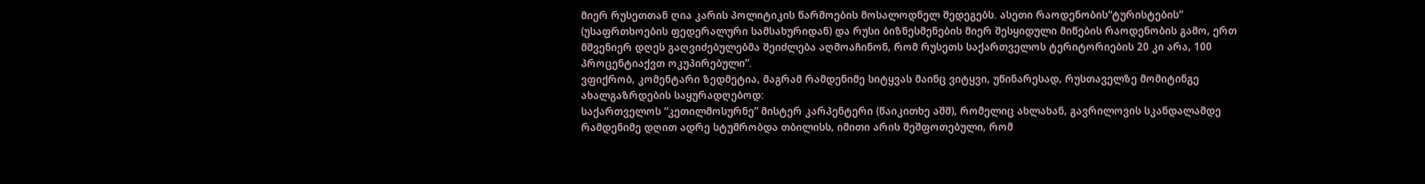მიერ რუსეთთან ღია კარის პოლიტიკის წარმოების მოსალოდნელ შედეგებს. ასეთი რაოდენობის“ტურისტების” (უსაფრთხოების ფედერალური სამსახურიდან) და რუსი ბიზნესმენების მიერ შესყიდული მიწების რაოდენობის გამო, ერთ მშვენიერ დღეს გაღვიძებულებმა შეიძლება აღმოაჩინონ, რომ რუსეთს საქართველოს ტერიტორიების 20 კი არა, 100 პროცენტიაქვთ ოკუპირებული”.
ვფიქრობ, კომენტარი ზედმეტია, მაგრამ რამდენიმე სიტყვას მაინც ვიტყვი, უწინარესად, რუსთაველზე მომიტინგე ახალგაზრდების საყურადღებოდ:
საქართველოს “კეთილმოსურნე” მისტერ კარპენტერი (წაიკითხე აშშ), რომელიც ახლახან, გავრილოვის სკანდალამდე რამდენიმე დღით ადრე სტუმრობდა თბილისს, იმითი არის შეშფოთებული, რომ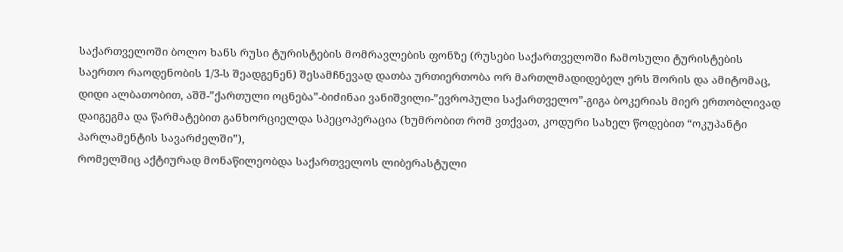საქართველოში ბოლო ხანს რუსი ტურისტების მომრავლების ფონზე (რუსები საქართველოში ჩამოსული ტურისტების საერთო რაოდენობის 1/3-ს შეადგენენ) შესამჩნევად დათბა ურთიერთობა ორ მართლმადიდებელ ერს შორის და ამიტომაც, დიდი ალბათობით, აშშ-”ქართული ოცნება”-ბიძინაი ვანიშვილი-”ევროპული საქართველო”-გიგა ბოკერიას მიერ ერთობლივად დაიგეგმა და წარმატებით განხორციელდა სპეცოპერაცია (ხუმრობით რომ ვთქვათ, კოდური სახელ წოდებით “ოკუპანტი პარლამენტის სავარძელში”),
რომელშიც აქტიურად მონაწილეობდა საქართველოს ლიბერასტული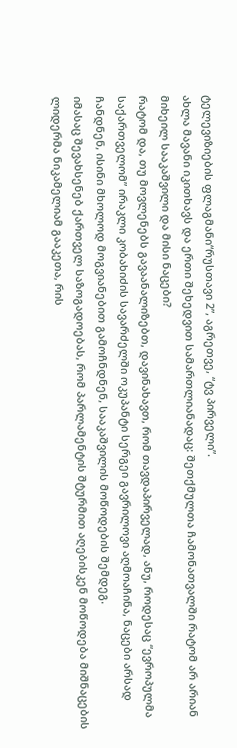ტელევიზიების ფლაგმანი“რუსთავი 2”, აგრეთვე, “ტვ პირველი”.
ახლა მავანი იკითხავს და ერთი შეხედვით სამართლიანადაც: შეთქმულთა ჩამონათვალში რატომ არ არიან მიხეილ სააკაშვილი და მისი ნაცები?
რატომ და, თუ მოვლენებს გავაანალიზებთ, დავინახავთ, რომ თავდაპირველად, ანუ, როდესაც “ევროპულმა საქართველომ” ირაკლი კობახიძის სავარძელში ოკუპანტი სერგეი გავრილოვი აღმოაჩინა, ნაცები არსად ჩანდნენ, ისინი მხოლოდ მოგვიანებით გამოჩნდნენ, სააკაშვილის მოწოდების შემდეგ.
იმასაც შევახსენებ ქართველ საზოგადოებას, რომ პარლამენტის შტურმით აღებისკენ მოწოდება მიშნაცების ლიდერმა ნიკამელიამ გააკეთა, რის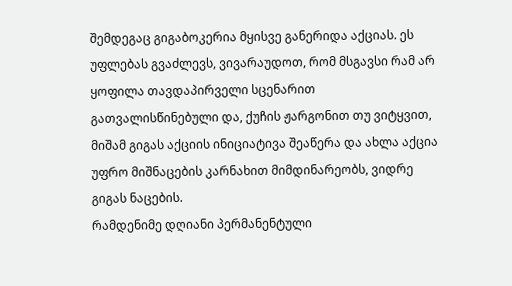შემდეგაც გიგაბოკერია მყისვე განერიდა აქციას. ეს უფლებას გვაძლევს, ვივარაუდოთ, რომ მსგავსი რამ არ ყოფილა თავდაპირველი სცენარით გათვალისწინებული და, ქუჩის ჟარგონით თუ ვიტყვით, მიშამ გიგას აქციის ინიციატივა შეაწერა და ახლა აქცია უფრო მიშნაცების კარნახით მიმდინარეობს, ვიდრე გიგას ნაცების.
რამდენიმე დღიანი პერმანენტული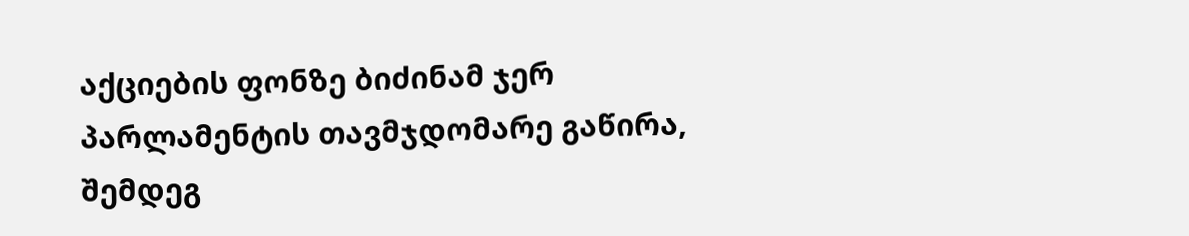აქციების ფონზე ბიძინამ ჯერ პარლამენტის თავმჯდომარე გაწირა, შემდეგ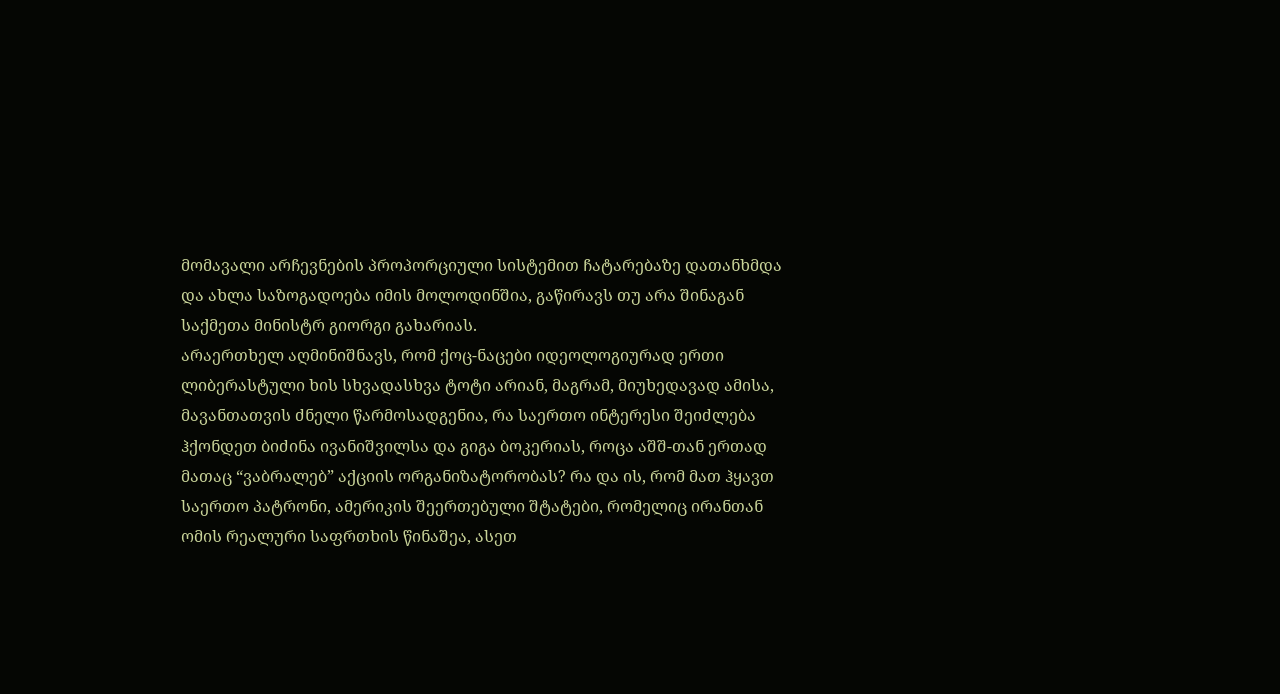მომავალი არჩევნების პროპორციული სისტემით ჩატარებაზე დათანხმდა და ახლა საზოგადოება იმის მოლოდინშია, გაწირავს თუ არა შინაგან საქმეთა მინისტრ გიორგი გახარიას.
არაერთხელ აღმინიშნავს, რომ ქოც-ნაცები იდეოლოგიურად ერთი ლიბერასტული ხის სხვადასხვა ტოტი არიან, მაგრამ, მიუხედავად ამისა, მავანთათვის ძნელი წარმოსადგენია, რა საერთო ინტერესი შეიძლება ჰქონდეთ ბიძინა ივანიშვილსა და გიგა ბოკერიას, როცა აშშ-თან ერთად მათაც “ვაბრალებ” აქციის ორგანიზატორობას? რა და ის, რომ მათ ჰყავთ საერთო პატრონი, ამერიკის შეერთებული შტატები, რომელიც ირანთან ომის რეალური საფრთხის წინაშეა, ასეთ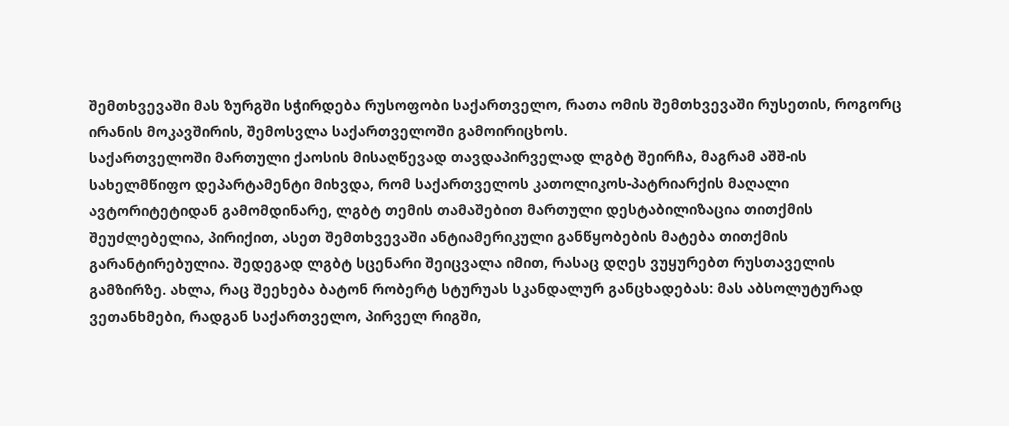შემთხვევაში მას ზურგში სჭირდება რუსოფობი საქართველო, რათა ომის შემთხვევაში რუსეთის, როგორც ირანის მოკავშირის, შემოსვლა საქართველოში გამოირიცხოს.
საქართველოში მართული ქაოსის მისაღწევად თავდაპირველად ლგბტ შეირჩა, მაგრამ აშშ-ის სახელმწიფო დეპარტამენტი მიხვდა, რომ საქართველოს კათოლიკოს-პატრიარქის მაღალი ავტორიტეტიდან გამომდინარე, ლგბტ თემის თამაშებით მართული დესტაბილიზაცია თითქმის შეუძლებელია, პირიქით, ასეთ შემთხვევაში ანტიამერიკული განწყობების მატება თითქმის გარანტირებულია. შედეგად ლგბტ სცენარი შეიცვალა იმით, რასაც დღეს ვუყურებთ რუსთაველის გამზირზე. ახლა, რაც შეეხება ბატონ რობერტ სტურუას სკანდალურ განცხადებას: მას აბსოლუტურად ვეთანხმები, რადგან საქართველო, პირველ რიგში,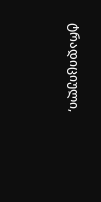ტრადიციული,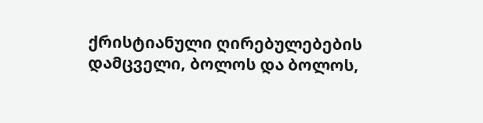ქრისტიანული ღირებულებების დამცველი, ბოლოს და ბოლოს,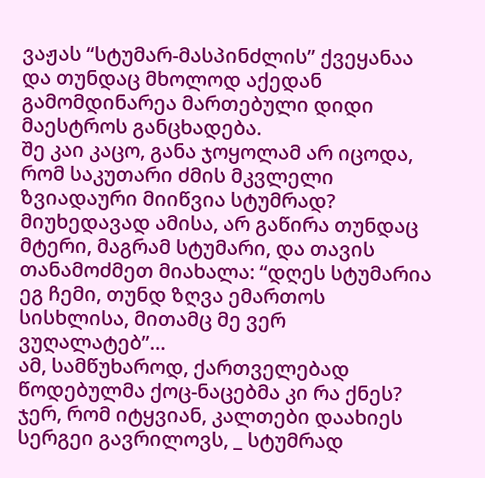ვაჟას “სტუმარ-მასპინძლის” ქვეყანაა და თუნდაც მხოლოდ აქედან გამომდინარეა მართებული დიდი მაესტროს განცხადება.
შე კაი კაცო, განა ჯოყოლამ არ იცოდა, რომ საკუთარი ძმის მკვლელი ზვიადაური მიიწვია სტუმრად? მიუხედავად ამისა, არ გაწირა თუნდაც მტერი, მაგრამ სტუმარი, და თავის თანამოძმეთ მიახალა: “დღეს სტუმარია ეგ ჩემი, თუნდ ზღვა ემართოს სისხლისა, მითამც მე ვერ ვუღალატებ”…
ამ, სამწუხაროდ, ქართველებად წოდებულმა ქოც-ნაცებმა კი რა ქნეს? ჯერ, რომ იტყვიან, კალთები დაახიეს სერგეი გავრილოვს, _ სტუმრად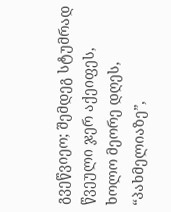გვეწვიეო; შემდეგ სტუმრად წვეული ჯერ აქეიფეს, ხოლო მეორე დღეს, “პახმელიაზე”,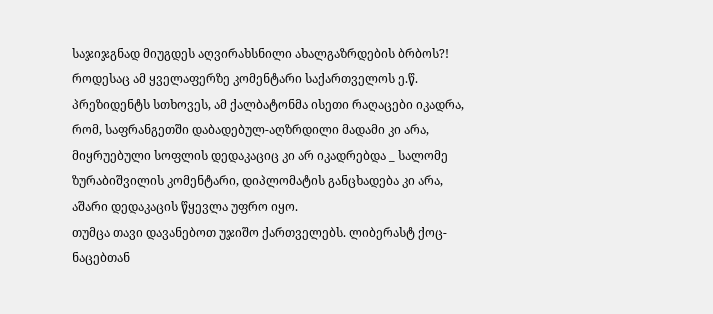საჯიჯგნად მიუგდეს აღვირახსნილი ახალგაზრდების ბრბოს?!
როდესაც ამ ყველაფერზე კომენტარი საქართველოს ე.წ. პრეზიდენტს სთხოვეს, ამ ქალბატონმა ისეთი რაღაცები იკადრა, რომ, საფრანგეთში დაბადებულ-აღზრდილი მადამი კი არა, მიყრუებული სოფლის დედაკაციც კი არ იკადრებდა _ სალომე ზურაბიშვილის კომენტარი, დიპლომატის განცხადება კი არა, აშარი დედაკაცის წყევლა უფრო იყო.
თუმცა თავი დავანებოთ უჯიშო ქართველებს. ლიბერასტ ქოც-ნაცებთან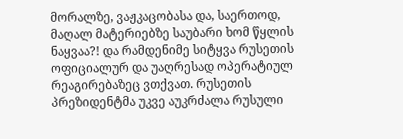მორალზე, ვაჟკაცობასა და, საერთოდ, მაღალ მატერიებზე საუბარი ხომ წყლის ნაყვაა?! და რამდენიმე სიტყვა რუსეთის ოფიციალურ და უაღრესად ოპერატიულ რეაგირებაზეც ვთქვათ. რუსეთის პრეზიდენტმა უკვე აუკრძალა რუსული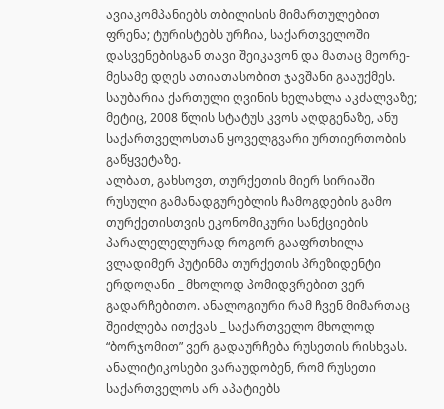ავიაკომპანიებს თბილისის მიმართულებით ფრენა; ტურისტებს ურჩია, საქართველოში დასვენებისგან თავი შეიკავონ და მათაც მეორე-მესამე დღეს ათიათასობით ჯავშანი გააუქმეს. საუბარია ქართული ღვინის ხელახლა აკძალვაზე; მეტიც, 2008 წლის სტატუს კვოს აღდგენაზე, ანუ საქართველოსთან ყოველგვარი ურთიერთობის გაწყვეტაზე.
ალბათ, გახსოვთ, თურქეთის მიერ სირიაში რუსული გამანადგურებლის ჩამოგდების გამო თურქეთისთვის ეკონომიკური სანქციების პარალელელურად როგორ გააფრთხილა ვლადიმერ პუტინმა თურქეთის პრეზიდენტი ერდოღანი _ მხოლოდ პომიდვრებით ვერ გადარჩებითო. ანალოგიური რამ ჩვენ მიმართაც შეიძლება ითქვას _ საქართველო მხოლოდ “ბორჯომით” ვერ გადაურჩება რუსეთის რისხვას. ანალიტიკოსები ვარაუდობენ, რომ რუსეთი საქართველოს არ აპატიებს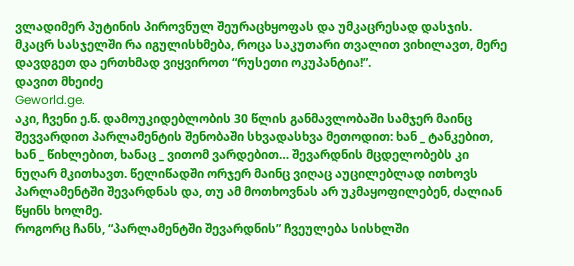ვლადიმერ პუტინის პიროვნულ შეურაცხყოფას და უმკაცრესად დასჯის. მკაცრ სასჯელში რა იგულისხმება, როცა საკუთარი თვალით ვიხილავთ, მერე დავდგეთ და ერთხმად ვიყვიროთ “რუსეთი ოკუპანტია!”.
დავით მხეიძე
Geworld.ge.
აკი, ჩვენი ე.წ. დამოუკიდებლობის 30 წლის განმავლობაში სამჯერ მაინც შევვარდით პარლამენტის შენობაში სხვადასხვა მეთოდით: ხან _ ტანკებით, ხან _ წიხლებით, ხანაც _ ვითომ ვარდებით… შევარდნის მცდელობებს კი ნუღარ მკითხავთ. წელიწადში ორჯერ მაინც ვიღაც აუცილებლად ითხოვს პარლამენტში შევარდნას და, თუ ამ მოთხოვნას არ უკმაყოფილებენ, ძალიან წყინს ხოლმე.
როგორც ჩანს, “პარლამენტში შევარდნის” ჩვეულება სისხლში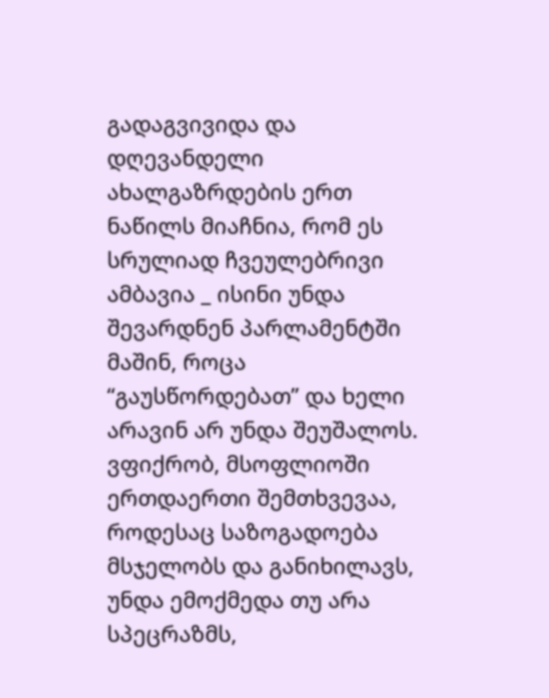გადაგვივიდა და დღევანდელი ახალგაზრდების ერთ ნაწილს მიაჩნია, რომ ეს სრულიად ჩვეულებრივი ამბავია _ ისინი უნდა შევარდნენ პარლამენტში მაშინ, როცა “გაუსწორდებათ” და ხელი არავინ არ უნდა შეუშალოს.
ვფიქრობ, მსოფლიოში ერთდაერთი შემთხვევაა, როდესაც საზოგადოება მსჯელობს და განიხილავს, უნდა ემოქმედა თუ არა სპეცრაზმს,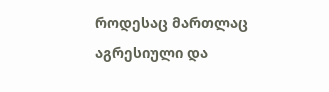როდესაც მართლაც აგრესიული და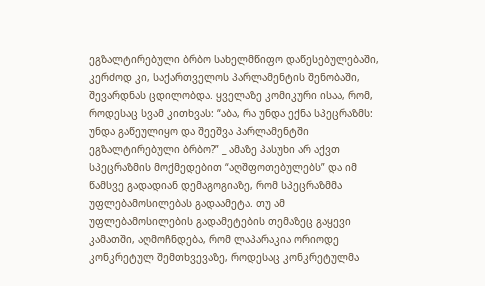ეგზალტირებული ბრბო სახელმწიფო დაწესებულებაში, კერძოდ კი, საქართველოს პარლამენტის შენობაში, შევარდნას ცდილობდა. ყველაზე კომიკური ისაა, რომ, როდესაც სვამ კითხვას: “აბა, რა უნდა ექნა სპეცრაზმს: უნდა გაწეულიყო და შეეშვა პარლამენტში ეგზალტირებული ბრბო?” _ ამაზე პასუხი არ აქვთ სპეცრაზმის მოქმედებით “აღშფოთებულებს” და იმ წამსვე გადადიან დემაგოგიაზე, რომ სპეცრაზმმა უფლებამოსილებას გადაამეტა. თუ ამ უფლებამოსილების გადამეტების თემაზეც გაყევი კამათში, აღმოჩნდება, რომ ლაპარაკია ორიოდე კონკრეტულ შემთხვევაზე, როდესაც კონკრეტულმა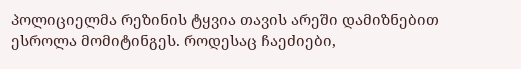პოლიციელმა რეზინის ტყვია თავის არეში დამიზნებით ესროლა მომიტინგეს. როდესაც ჩაეძიები,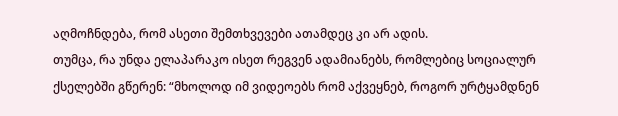აღმოჩნდება, რომ ასეთი შემთხვევები ათამდეც კი არ ადის.
თუმცა, რა უნდა ელაპარაკო ისეთ რეგვენ ადამიანებს, რომლებიც სოციალურ ქსელებში გწერენ: “მხოლოდ იმ ვიდეოებს რომ აქვეყნებ, როგორ ურტყამდნენ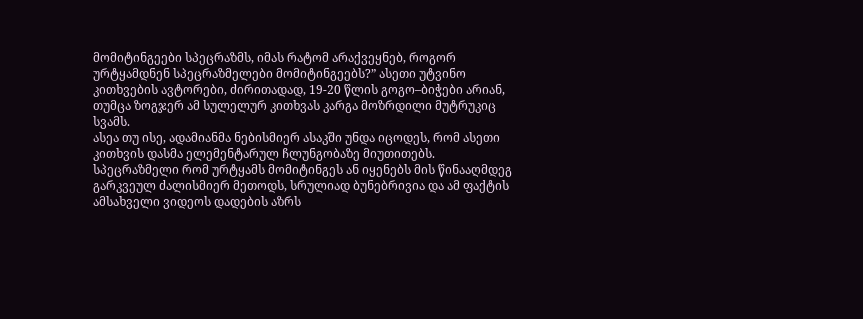მომიტინგეები სპეცრაზმს, იმას რატომ არაქვეყნებ, როგორ ურტყამდნენ სპეცრაზმელები მომიტინგეებს?” ასეთი უტვინო კითხვების ავტორები, ძირითადად, 19-20 წლის გოგო–ბიჭები არიან, თუმცა ზოგჯერ ამ სულელურ კითხვას კარგა მოზრდილი მუტრუკიც სვამს.
ასეა თუ ისე, ადამიანმა ნებისმიერ ასაკში უნდა იცოდეს, რომ ასეთი კითხვის დასმა ელემენტარულ ჩლუნგობაზე მიუთითებს. სპეცრაზმელი რომ ურტყამს მომიტინგეს ან იყენებს მის წინააღმდეგ გარკვეულ ძალისმიერ მეთოდს, სრულიად ბუნებრივია და ამ ფაქტის ამსახველი ვიდეოს დადების აზრს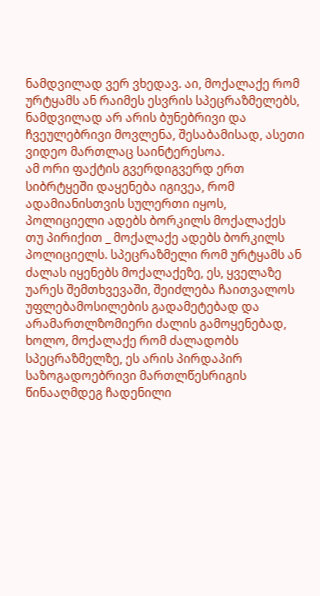ნამდვილად ვერ ვხედავ. აი, მოქალაქე რომ ურტყამს ან რაიმეს ესვრის სპეცრაზმელებს, ნამდვილად არ არის ბუნებრივი და ჩვეულებრივი მოვლენა, შესაბამისად, ასეთი ვიდეო მართლაც საინტერესოა.
ამ ორი ფაქტის გვერდიგვერდ ერთ სიბრტყეში დაყენება იგივეა, რომ ადამიანისთვის სულერთი იყოს, პოლიციელი ადებს ბორკილს მოქალაქეს თუ პირიქით _ მოქალაქე ადებს ბორკილს პოლიციელს. სპეცრაზმელი რომ ურტყამს ან ძალას იყენებს მოქალაქეზე, ეს, ყველაზე უარეს შემთხვევაში, შეიძლება ჩაითვალოს უფლებამოსილების გადამეტებად და არამართლზომიერი ძალის გამოყენებად, ხოლო, მოქალაქე რომ ძალადობს სპეცრაზმელზე, ეს არის პირდაპირ საზოგადოებრივი მართლწესრიგის წინააღმდეგ ჩადენილი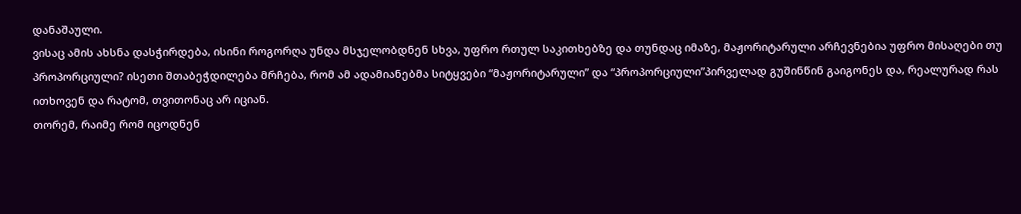დანაშაული.
ვისაც ამის ახსნა დასჭირდება, ისინი როგორღა უნდა მსჯელობდნენ სხვა, უფრო რთულ საკითხებზე და თუნდაც იმაზე, მაჟორიტარული არჩევნებია უფრო მისაღები თუ პროპორციული? ისეთი შთაბეჭდილება მრჩება, რომ ამ ადამიანებმა სიტყვები “მაჟორიტარული” და “პროპორციული”პირველად გუშინწინ გაიგონეს და, რეალურად რას ითხოვენ და რატომ, თვითონაც არ იციან.
თორემ, რაიმე რომ იცოდნენ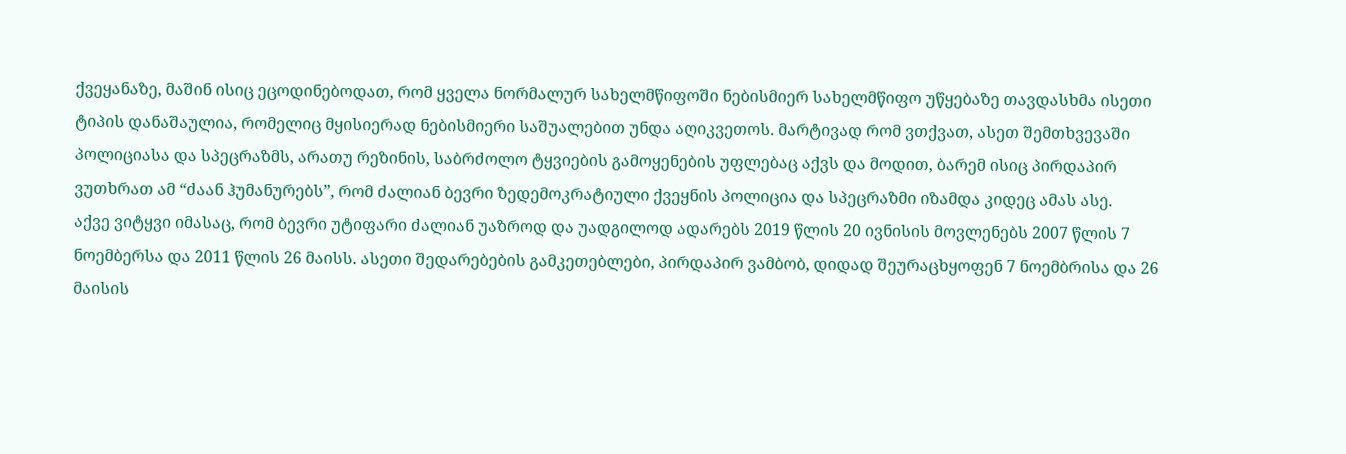ქვეყანაზე, მაშინ ისიც ეცოდინებოდათ, რომ ყველა ნორმალურ სახელმწიფოში ნებისმიერ სახელმწიფო უწყებაზე თავდასხმა ისეთი ტიპის დანაშაულია, რომელიც მყისიერად ნებისმიერი საშუალებით უნდა აღიკვეთოს. მარტივად რომ ვთქვათ, ასეთ შემთხვევაში პოლიციასა და სპეცრაზმს, არათუ რეზინის, საბრძოლო ტყვიების გამოყენების უფლებაც აქვს და მოდით, ბარემ ისიც პირდაპირ ვუთხრათ ამ “ძაან ჰუმანურებს”, რომ ძალიან ბევრი ზედემოკრატიული ქვეყნის პოლიცია და სპეცრაზმი იზამდა კიდეც ამას ასე.
აქვე ვიტყვი იმასაც, რომ ბევრი უტიფარი ძალიან უაზროდ და უადგილოდ ადარებს 2019 წლის 20 ივნისის მოვლენებს 2007 წლის 7 ნოემბერსა და 2011 წლის 26 მაისს. ასეთი შედარებების გამკეთებლები, პირდაპირ ვამბობ, დიდად შეურაცხყოფენ 7 ნოემბრისა და 26 მაისის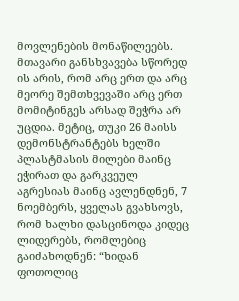მოვლენების მონაწილეებს. მთავარი განსხვავება სწორედ ის არის, რომ არც ერთ და არც მეორე შემთხვევაში არც ერთ მომიტინგეს არსად შეჭრა არ უცდია. მეტიც, თუკი 26 მაისს დემონსტრანტებს ხელში პლასტმასის მილები მაინც ეჭირათ და გარკვეულ აგრესიას მაინც ავლენდნენ, 7 ნოემბერს, ყველას გვახსოვს, რომ ხალხი დასცინოდა კიდეც ლიდერებს, რომლებიც გაიძახოდნენ: “ხიდან ფოთოლიც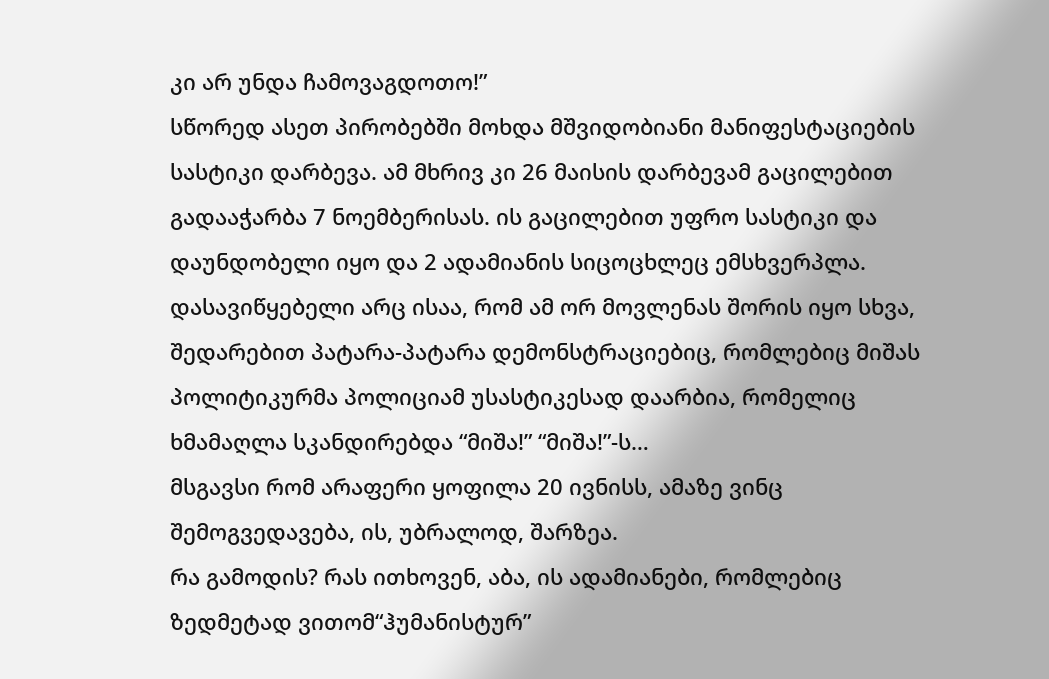კი არ უნდა ჩამოვაგდოთო!”
სწორედ ასეთ პირობებში მოხდა მშვიდობიანი მანიფესტაციების სასტიკი დარბევა. ამ მხრივ კი 26 მაისის დარბევამ გაცილებით გადააჭარბა 7 ნოემბერისას. ის გაცილებით უფრო სასტიკი და დაუნდობელი იყო და 2 ადამიანის სიცოცხლეც ემსხვერპლა. დასავიწყებელი არც ისაა, რომ ამ ორ მოვლენას შორის იყო სხვა, შედარებით პატარა-პატარა დემონსტრაციებიც, რომლებიც მიშას პოლიტიკურმა პოლიციამ უსასტიკესად დაარბია, რომელიც ხმამაღლა სკანდირებდა “მიშა!” “მიშა!”-ს…
მსგავსი რომ არაფერი ყოფილა 20 ივნისს, ამაზე ვინც შემოგვედავება, ის, უბრალოდ, შარზეა.
რა გამოდის? რას ითხოვენ, აბა, ის ადამიანები, რომლებიც ზედმეტად ვითომ“ჰუმანისტურ”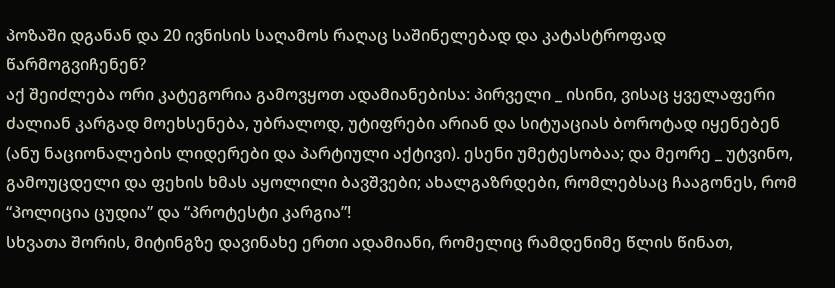პოზაში დგანან და 20 ივნისის საღამოს რაღაც საშინელებად და კატასტროფად წარმოგვიჩენენ?
აქ შეიძლება ორი კატეგორია გამოვყოთ ადამიანებისა: პირველი _ ისინი, ვისაც ყველაფერი ძალიან კარგად მოეხსენება, უბრალოდ, უტიფრები არიან და სიტუაციას ბოროტად იყენებენ (ანუ ნაციონალების ლიდერები და პარტიული აქტივი). ესენი უმეტესობაა; და მეორე _ უტვინო, გამოუცდელი და ფეხის ხმას აყოლილი ბავშვები; ახალგაზრდები, რომლებსაც ჩააგონეს, რომ “პოლიცია ცუდია” და “პროტესტი კარგია”!
სხვათა შორის, მიტინგზე დავინახე ერთი ადამიანი, რომელიც რამდენიმე წლის წინათ,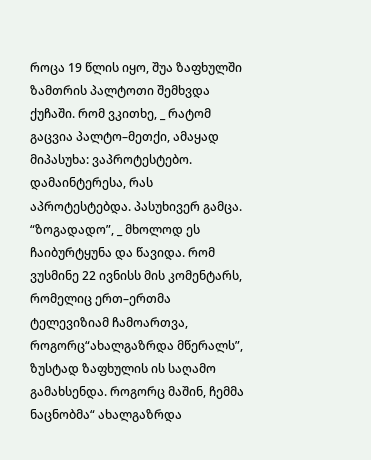როცა 19 წლის იყო, შუა ზაფხულში ზამთრის პალტოთი შემხვდა ქუჩაში. რომ ვკითხე, _ რატომ გაცვია პალტო–მეთქი, ამაყად მიპასუხა: ვაპროტესტებო. დამაინტერესა, რას აპროტესტებდა. პასუხივერ გამცა. “ზოგადადო”, _ მხოლოდ ეს ჩაიბურტყუნა და წავიდა. რომ ვუსმინე 22 ივნისს მის კომენტარს, რომელიც ერთ–ერთმა ტელევიზიამ ჩამოართვა, როგორც“ახალგაზრდა მწერალს”, ზუსტად ზაფხულის ის საღამო გამახსენდა. როგორც მაშინ, ჩემმა ნაცნობმა“ ახალგაზრდა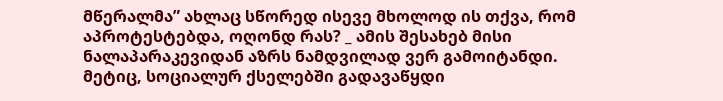მწერალმა” ახლაც სწორედ ისევე მხოლოდ ის თქვა, რომ აპროტესტებდა, ოღონდ რას? _ ამის შესახებ მისი ნალაპარაკევიდან აზრს ნამდვილად ვერ გამოიტანდი.
მეტიც, სოციალურ ქსელებში გადავაწყდი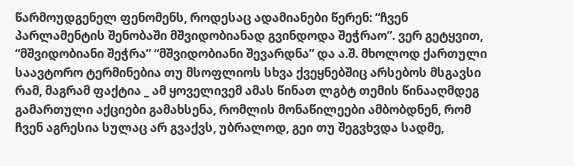წარმოუდგენელ ფენომენს, როდესაც ადამიანები წერენ: “ჩვენ პარლამენტის შენობაში მშვიდობიანად გვინდოდა შეჭრაო”. ვერ გეტყვით, “მშვიდობიანი შეჭრა” “მშვიდობიანი შევარდნა” და ა.შ. მხოლოდ ქართული საავტორო ტერმინებია თუ მსოფლიოს სხვა ქვეყნებშიც არსებოს მსგავსი რამ, მაგრამ ფაქტია _ ამ ყოველივემ ამას წინათ ლგბტ თემის წინააღმდეგ გამართული აქციები გამახსენა, რომლის მონაწილეები ამბობდნენ, რომ ჩვენ აგრესია სულაც არ გვაქვს, უბრალოდ, გეი თუ შეგვხვდა სადმე,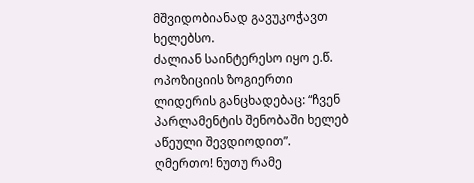მშვიდობიანად გავუკოჭავთ ხელებსო.
ძალიან საინტერესო იყო ე.წ. ოპოზიციის ზოგიერთი ლიდერის განცხადებაც: “ჩვენ პარლამენტის შენობაში ხელებ აწეული შევდიოდით”. ღმერთო! ნუთუ რამე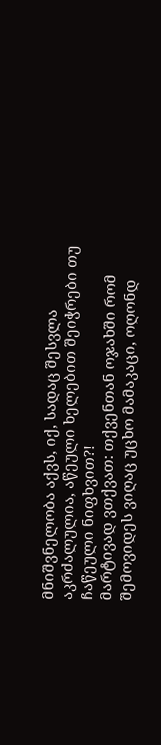მნიშვნელობა აქვს, იქ, სადაც შესვლა აკრძალულია, აწეული ხელებით შეიჭრები თუ ჩაწეული ნიფხვით?!
მარტივად ვთქვათ: თქვენთან ოჯახში რომ შემოვიდეს ვიღაც უცხო მამაკაცი, ოღონდ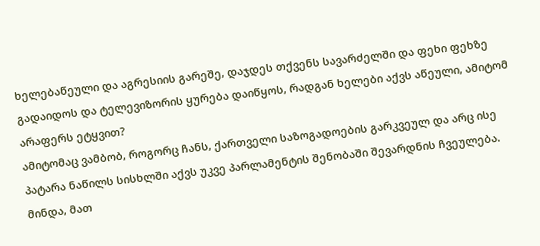ხელებაწეული და აგრესიის გარეშე, დაჯდეს თქვენს სავარძელში და ფეხი ფეხზე გადაიდოს და ტელევიზორის ყურება დაიწყოს, რადგან ხელები აქვს აწეული, ამიტომ არაფერს ეტყვით?
ამიტომაც ვამბობ, როგორც ჩანს, ქართველი საზოგადოების გარკვეულ და არც ისე პატარა ნაწილს სისხლში აქვს უკვე პარლამენტის შენობაში შევარდნის ჩვეულება. მინდა, მათ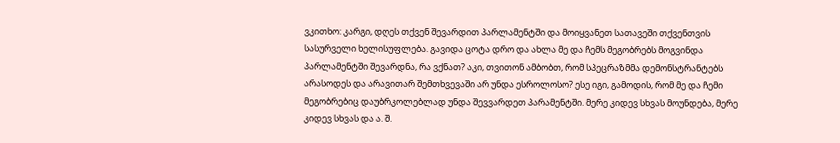ვკითხო: კარგი, დღეს თქვენ შევარდით პარლამენტში და მოიყვანეთ სათავეში თქვენთვის სასურველი ხელისუფლება. გავიდა ცოტა დრო და ახლა მე და ჩემს მეგობრებს მოგვინდა პარლამენტში შევარდნა, რა ვქნათ? აკი, თვითონ ამბობთ, რომ სპეცრაზმმა დემონსტრანტებს არასოდეს და არავითარ შემთხვევაში არ უნდა ესროლოსო? ესე იგი, გამოდის, რომ მე და ჩემი მეგობრებიც დაუბრკოლებლად უნდა შევვარდეთ პარამენტში. მერე კიდევ სხვას მოუნდება, მერე კიდევ სხვას და ა. შ.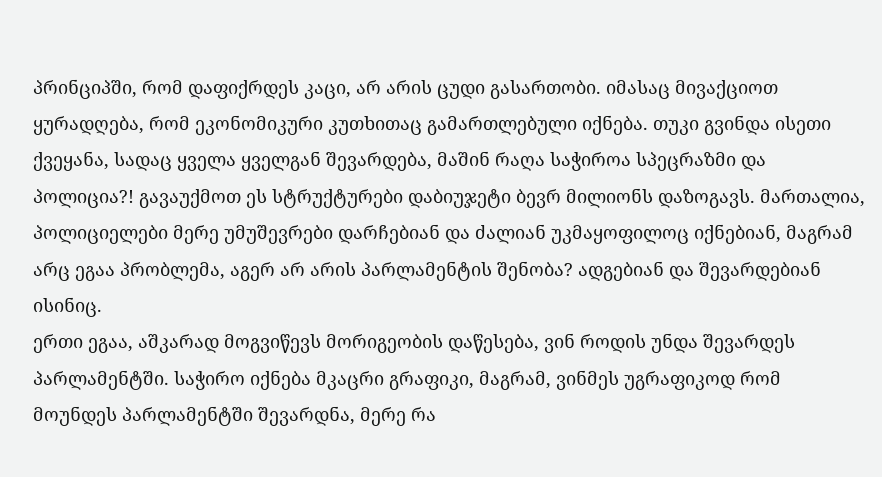პრინციპში, რომ დაფიქრდეს კაცი, არ არის ცუდი გასართობი. იმასაც მივაქციოთ ყურადღება, რომ ეკონომიკური კუთხითაც გამართლებული იქნება. თუკი გვინდა ისეთი ქვეყანა, სადაც ყველა ყველგან შევარდება, მაშინ რაღა საჭიროა სპეცრაზმი და პოლიცია?! გავაუქმოთ ეს სტრუქტურები დაბიუჯეტი ბევრ მილიონს დაზოგავს. მართალია, პოლიციელები მერე უმუშევრები დარჩებიან და ძალიან უკმაყოფილოც იქნებიან, მაგრამ არც ეგაა პრობლემა, აგერ არ არის პარლამენტის შენობა? ადგებიან და შევარდებიან ისინიც.
ერთი ეგაა, აშკარად მოგვიწევს მორიგეობის დაწესება, ვინ როდის უნდა შევარდეს პარლამენტში. საჭირო იქნება მკაცრი გრაფიკი, მაგრამ, ვინმეს უგრაფიკოდ რომ მოუნდეს პარლამენტში შევარდნა, მერე რა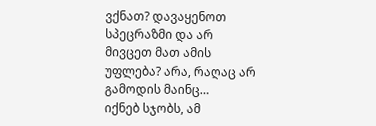ვქნათ? დავაყენოთ სპეცრაზმი და არ მივცეთ მათ ამის უფლება? არა, რაღაც არ გამოდის მაინც…
იქნებ სჯობს, ამ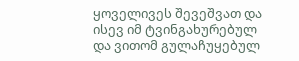ყოველივეს შევეშვათ და ისევ იმ ტვინგახურებულ და ვითომ გულაჩუყებულ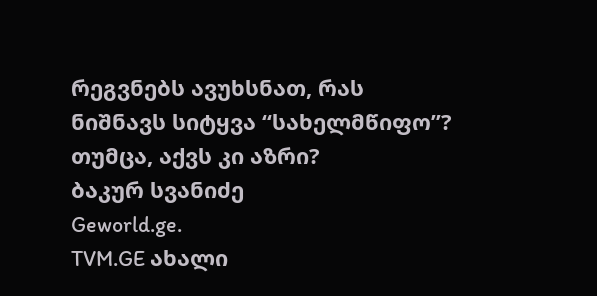რეგვნებს ავუხსნათ, რას ნიშნავს სიტყვა “სახელმწიფო”? თუმცა, აქვს კი აზრი?
ბაკურ სვანიძე
Geworld.ge.
TVM.GE ახალი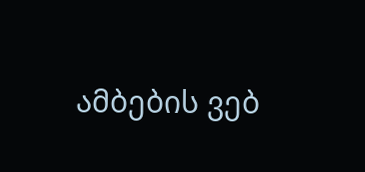ამბების ვებ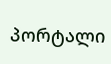პორტალი